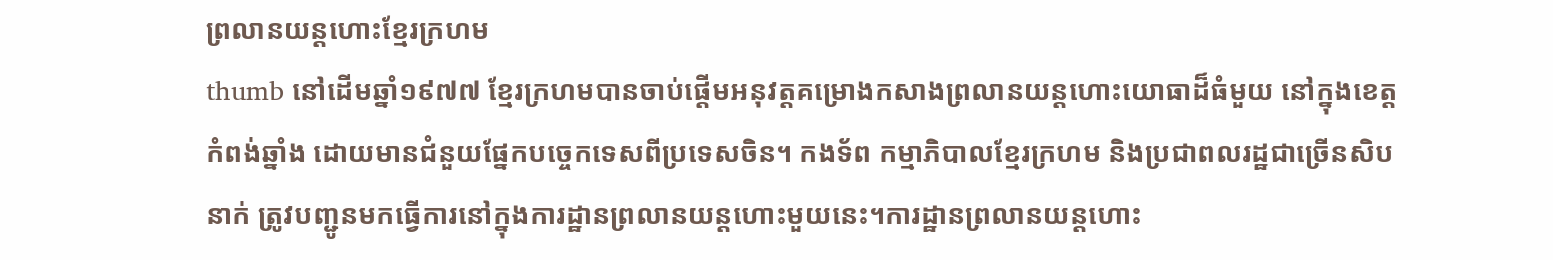ព្រលានយន្តហោះខ្មែរក្រហម
thumb នៅដើមឆ្នាំ១៩៧៧ ខ្មែរក្រហមបានចាប់ផ្តើមអនុវត្តគម្រោងកសាងព្រលានយន្តហោះយោធាដ៏ធំមួយ នៅក្នុងខេត្តកំពង់ឆ្នាំង ដោយមានជំនួយផ្នែកបច្ចេកទេសពីប្រទេសចិន។ កងទ័ព កម្មាភិបាលខ្មែរក្រហម និងប្រជាពលរដ្ឋជាច្រើនសិបនាក់ ត្រូវបញ្ជូនមកធ្វើការនៅក្នុងការដ្ឋានព្រលានយន្តហោះមួយនេះ។ការដ្ឋានព្រលានយន្តហោះ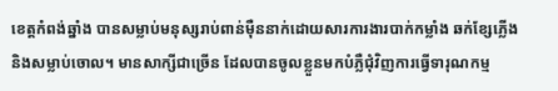ខេត្តកំពង់ឆ្នាំង បានសម្លាប់មនុស្សរាប់ពាន់ម៉ឺននាក់ដោយសារការងារបាក់កម្លាំង ឆក់ខ្សែភ្លើង និងសម្លាប់ចោល។ មានសាក្សីជាច្រើន ដែលបានចូលខ្លួនមកបំភ្លឺជុំវិញការធ្វើទារុណកម្ម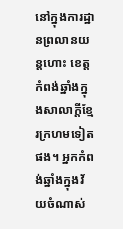នៅក្នុងការដ្ឋានព្រលានយន្តហោះ ខេត្តកំពង់ឆ្នាំងក្នុងសាលាក្តីខ្មែរក្រហមទៀតផង។ អ្នកកំពង់ឆ្នាំងក្នុងវ័យចំណាស់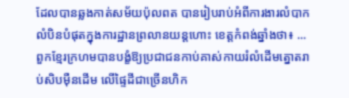ដែលបានឆ្លងកាត់សម័យប៉ុលពត បានរៀបរាប់អំពីការងារលំបាកលំបិនបំផុតក្នុងការដ្ឋានព្រលានយន្តហោះ ខេត្តកំពង់ឆ្នាំងថា៖ ...ពួកខ្មែរក្រហមបានបង្ខំឱ្យប្រជាជនកាប់គាស់កាយរំលំដើមត្នោតរាប់សិបម៉ឺនដើម លើផ្ទៃដីជាច្រើនហិក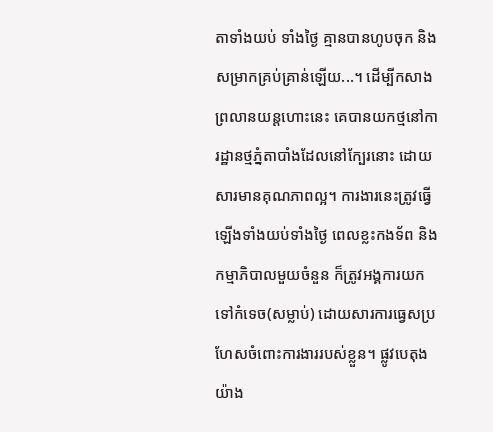តាទាំងយប់ ទាំងថ្ងៃ គ្មានបានហូបចុក និងសម្រាកគ្រប់គ្រាន់ឡើយ...។ ដើម្បីកសាងព្រលានយន្តហោះនេះ គេបានយកថ្មនៅការដ្ឋានថ្មភ្នំតាបាំងដែលនៅក្បែរនោះ ដោយសារមានគុណភាពល្អ។ ការងារនេះត្រូវធ្វើឡើងទាំងយប់ទាំងថ្ងៃ ពេលខ្លះកងទ័ព និងកម្មាភិបាលមួយចំនួន ក៏ត្រូវអង្គការយកទៅកំទេច(សម្លាប់) ដោយសារការធ្វេសប្រហែសចំពោះការងាររបស់ខ្លួន។ ផ្លូវបេតុងយ៉ាង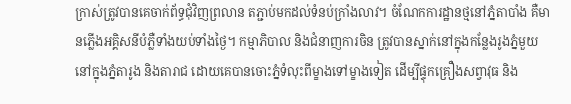ក្រាស់ត្រូវបានគេចាក់ព័ទ្ធជុំវិញព្រលាន តភ្ជាប់មកដល់ទំនប់ក្រាំងលាវ។ ចំណែកការដ្ឋានថ្មនៅភ្នំតាបាំង គឺមានភ្លើងអគ្គិសនីបំភ្លឺទាំងយប់ទាំងថ្ងៃ។ កម្មាភិបាល និងជំនាញការចិន ត្រូវបានស្នាក់នៅក្នុងកន្លែងរូងភ្នំមួយនៅក្នុងភ្នំតារូង និងតារាជ ដោយគេបានចោះភ្នំទំលុះពីម្ខាងទៅម្ខាងទៀត ដើម្បីផ្ទុកគ្រឿងសព្វាវុធ និង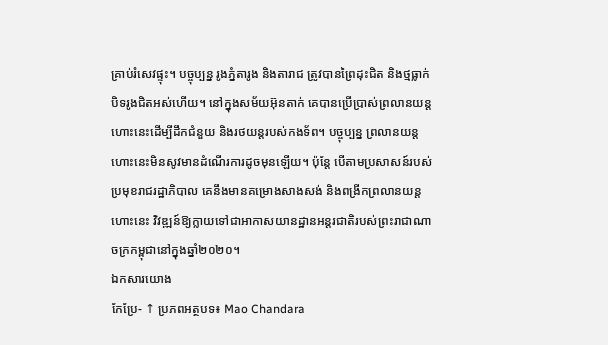គ្រាប់រំសេវផ្ទុះ។ បច្ចុប្បន្ន រូងភ្នំតារូង និងតារាជ ត្រូវបានព្រៃដុះជិត និងថ្មធ្លាក់បិទរូងជិតអស់ហើយ។ នៅក្នុងសម័យអ៊ុនតាក់ គេបានប្រើប្រាស់ព្រលានយន្តហោះនេះដើម្បីដឹកជំនួយ និងរថយន្តរបស់កងទ័ព។ បច្ចុប្បន្ន ព្រលានយន្តហោះនេះមិនសូវមានដំណើរការដូចមុនឡើយ។ ប៉ុន្តែ បើតាមប្រសាសន៍របស់ប្រមុខរាជរដ្ឋាភិបាល គេនឹងមានគម្រោងសាងសង់ និងពង្រីកព្រលានយន្តហោះនេះ វិវឌ្ឍន៍ឱ្យក្លាយទៅជាអាកាសយានដ្ឋានអន្តរជាតិរបស់ព្រះរាជាណាចក្រកម្ពុជានៅក្នុងឆ្នាំ២០២០។
ឯកសារយោង
កែប្រែ- ↑ ប្រភពអត្ថបទ៖ Mao Chandara